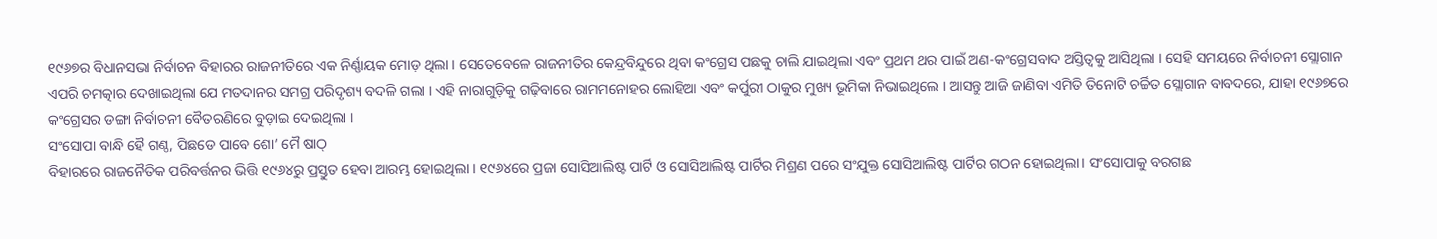୧୯୬୭ର ବିଧାନସଭା ନିର୍ବାଚନ ବିହାରର ରାଜନୀତିରେ ଏକ ନିର୍ଣ୍ଣାୟକ ମୋଡ଼ ଥିଲା । ସେତେବେଳେ ରାଜନୀତିର କେନ୍ଦ୍ରବିନ୍ଦୁରେ ଥିବା କଂଗ୍ରେସ ପଛକୁ ଚାଲି ଯାଇଥିଲା ଏବଂ ପ୍ରଥମ ଥର ପାଇଁ ଅଣ-କଂଗ୍ରେସବାଦ ଅସ୍ତିତ୍ୱକୁ ଆସିଥିଲା । ସେହି ସମୟରେ ନିର୍ବାଚନୀ ସ୍ଲୋଗାନ ଏପରି ଚମତ୍କାର ଦେଖାଇଥିଲା ଯେ ମତଦାନର ସମଗ୍ର ପରିଦୃଶ୍ୟ ବଦଳି ଗଲା । ଏହି ନାରାଗୁଡ଼ିକୁ ଗଢ଼ିବାରେ ରାମମନୋହର ଲୋହିଆ ଏବଂ କର୍ପୁରୀ ଠାକୁର ମୁଖ୍ୟ ଭୂମିକା ନିଭାଇଥିଲେ । ଆସନ୍ତୁ ଆଜି ଜାଣିବା ଏମିତି ତିନୋଟି ଚର୍ଚ୍ଚିତ ସ୍ଲୋଗାନ ବାବଦରେ, ଯାହା ୧୯୬୭ରେ କଂଗ୍ରେସର ଡଙ୍ଗା ନିର୍ବାଚନୀ ବୈତରଣିରେ ବୁଡ଼ାଇ ଦେଇଥିଲା ।
ସଂସୋପା ବାନ୍ଧି ହୈ ଗଣ୍ଠ, ପିଛଡେ ପାବେ ଶୋ’ ମୈ ଷାଠ୍
ବିହାରରେ ରାଜନୈତିକ ପରିବର୍ତ୍ତନର ଭିତ୍ତି ୧୯୬୪ରୁ ପ୍ରସ୍ତୁତ ହେବା ଆରମ୍ଭ ହୋଇଥିଲା । ୧୯୬୪ରେ ପ୍ରଜା ସୋସିଆଲିଷ୍ଟ ପାର୍ଟି ଓ ସୋସିଆଲିଷ୍ଟ ପାର୍ଟିର ମିଶ୍ରଣ ପରେ ସଂଯୁକ୍ତ ସୋସିଆଲିଷ୍ଟ ପାର୍ଟିର ଗଠନ ହୋଇଥିଲା। ସଂସୋପାକୁ ବରଗଛ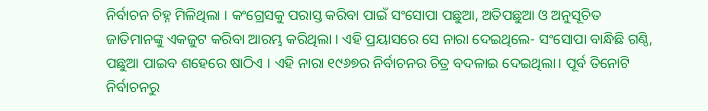ନିର୍ବାଚନ ଚିହ୍ନ ମିଳିଥିଲା । କଂଗ୍ରେସକୁ ପରାସ୍ତ କରିବା ପାଇଁ ସଂସୋପା ପଛୁଆ, ଅତିପଛୁଆ ଓ ଅନୁସୂଚିତ ଜାତିମାନଙ୍କୁ ଏକଜୁଟ କରିବା ଆରମ୍ଭ କରିଥିଲା । ଏହି ପ୍ରୟାସରେ ସେ ନାରା ଦେଇଥିଲେ- ସଂସୋପା ବାନ୍ଧିଛି ଗଣ୍ଠି, ପଛୁଆ ପାଇବ ଶହେରେ ଷାଠିଏ । ଏହି ନାରା ୧୯୬୭ର ନିର୍ବାଚନର ଚିତ୍ର ବଦଳାଇ ଦେଇଥିଲା। ପୂର୍ବ ତିନୋଟି ନିର୍ବାଚନରୁ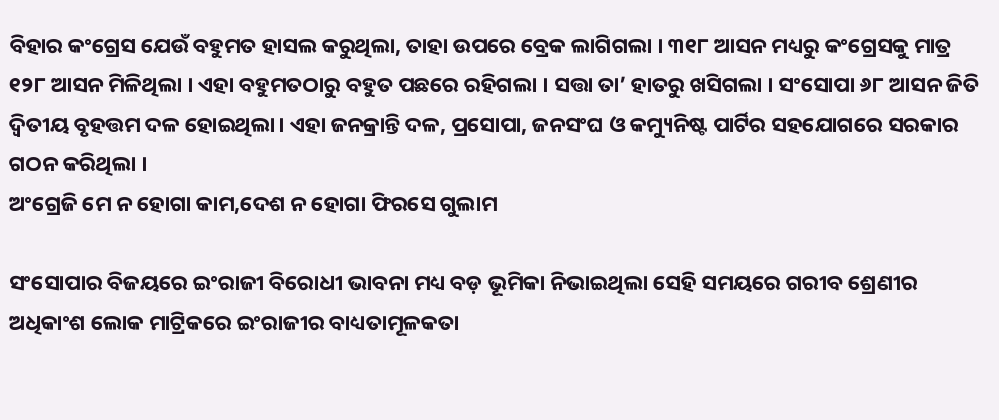ବିହାର କଂଗ୍ରେସ ଯେଉଁ ବହୁମତ ହାସଲ କରୁଥିଲା, ତାହା ଉପରେ ବ୍ରେକ ଲାଗିଗଲା । ୩୧୮ ଆସନ ମଧ୍ୟରୁ କଂଗ୍ରେସକୁ ମାତ୍ର ୧୨୮ ଆସନ ମିଳିଥିଲା । ଏହା ବହୁମତଠାରୁ ବହୁତ ପଛରେ ରହିଗଲା । ସତ୍ତା ତା’ ହାତରୁ ଖସିଗଲା । ସଂସୋପା ୬୮ ଆସନ ଜିତି ଦ୍ୱିତୀୟ ବୃହତ୍ତମ ଦଳ ହୋଇଥିଲା। ଏହା ଜନକ୍ରାନ୍ତି ଦଳ, ପ୍ରସୋପା, ଜନସଂଘ ଓ କମ୍ୟୁନିଷ୍ଟ ପାର୍ଟିର ସହଯୋଗରେ ସରକାର ଗଠନ କରିଥିଲା ।
ଅଂଗ୍ରେଜି ମେ ନ ହୋଗା କାମ,ଦେଶ ନ ହୋଗା ଫିରସେ ଗୁଲାମ

ସଂସୋପାର ବିଜୟରେ ଇଂରାଜୀ ବିରୋଧୀ ଭାବନା ମଧ୍ୟ ବଡ଼ ଭୂମିକା ନିଭାଇଥିଲା ସେହି ସମୟରେ ଗରୀବ ଶ୍ରେଣୀର ଅଧିକାଂଶ ଲୋକ ମାଟ୍ରିକରେ ଇଂରାଜୀର ବାଧ୍ୟତାମୂଳକତା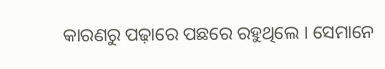କାରଣରୁ ପଢ଼ାରେ ପଛରେ ରହୁଥିଲେ । ସେମାନେ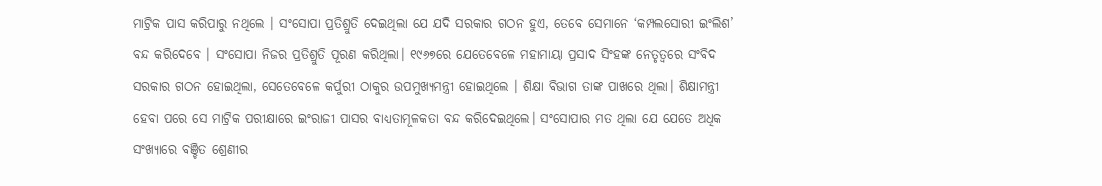ମାଟ୍ରିକ ପାସ କରିପାରୁ ନଥିଲେ । ସଂସୋପା ପ୍ରତିଶ୍ରୁତି ଦେଇଥିଲା ଯେ ଯଦି ସରକାର ଗଠନ ହୁଏ, ତେବେ ସେମାନେ ‘କମ୍ପଲସୋରୀ ଇଂଲିଶ’ ବନ୍ଦ କରିଦେବେ । ସଂସୋପା ନିଜର ପ୍ରତିଶ୍ରୁତି ପୂରଣ କରିଥିଲା। ୧୯୬୭ରେ ଯେତେବେଳେ ମହାମାୟା ପ୍ରସାଦ ସିଂହଙ୍କ ନେତୃତ୍ୱରେ ସଂବିଦ ସରକାର ଗଠନ ହୋଇଥିଲା, ସେତେବେଳେ କର୍ପୁରୀ ଠାକୁର ଉପମୁଖ୍ୟମନ୍ତ୍ରୀ ହୋଇଥିଲେ । ଶିକ୍ଷା ବିଭାଗ ତାଙ୍କ ପାଖରେ ଥିଲା। ଶିକ୍ଷାମନ୍ତ୍ରୀ ହେବା ପରେ ସେ ମାଟ୍ରିକ ପରୀକ୍ଷାରେ ଇଂରାଜୀ ପାସର ବାଧ୍ୟତାମୂଳକତା ବନ୍ଦ କରିଦେଇଥିଲେ। ସଂସୋପାର ମତ ଥିଲା ଯେ ଯେତେ ଅଧିକ ସଂଖ୍ୟାରେ ବଞ୍ଚିତ ଶ୍ରେଣୀର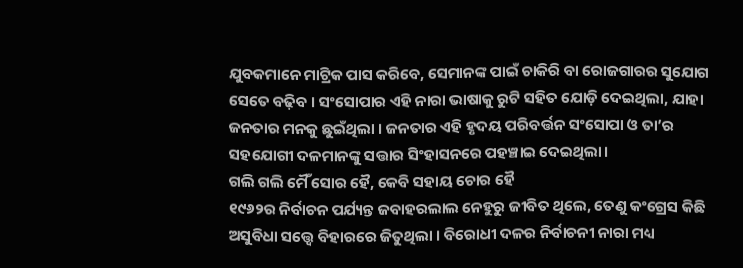ଯୁବକମାନେ ମାଟ୍ରିକ ପାସ କରିବେ, ସେମାନଙ୍କ ପାଇଁ ଚାକିରି ବା ରୋଜଗାରର ସୁଯୋଗ ସେତେ ବଢ଼ିବ । ସଂସୋପାର ଏହି ନାରା ଭାଷାକୁ ରୁଟି ସହିତ ଯୋଡ଼ି ଦେଇଥିଲା, ଯାହା ଜନତାର ମନକୁ ଛୁଇଁଥିଲା । ଜନତାର ଏହି ହୃଦୟ ପରିବର୍ତ୍ତନ ସଂସୋପା ଓ ତା’ର ସହଯୋଗୀ ଦଳମାନଙ୍କୁ ସତ୍ତାର ସିଂହାସନରେ ପହଞ୍ଚାଇ ଦେଇଥିଲା।
ଗଲି ଗଲି ମୈଁ ସୋର ହୈ, କେବି ସହାୟ ଚୋର ହୈ
୧୯୬୨ର ନିର୍ବାଚନ ପର୍ଯ୍ୟନ୍ତ ଜବାହରଲାଲ ନେହୁରୁ ଜୀବିତ ଥିଲେ, ତେଣୁ କଂଗ୍ରେସ କିଛି ଅସୁବିଧା ସତ୍ତ୍ୱେ ବିହାରରେ ଜିତୁଥିଲା । ବିରୋଧୀ ଦଳର ନିର୍ବାଚନୀ ନାରା ମଧ୍ୟ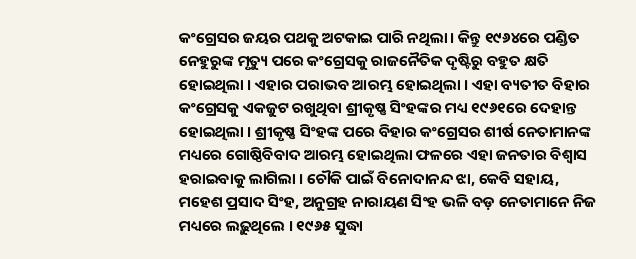କଂଗ୍ରେସର ଜୟର ପଥକୁ ଅଟକାଇ ପାରି ନଥିଲା। କିନ୍ତୁ ୧୯୬୪ରେ ପଣ୍ଡିତ ନେହୁରୁଙ୍କ ମୃତ୍ୟୁ ପରେ କଂଗ୍ରେସକୁ ରାଜନୈତିକ ଦୃଷ୍ଟିରୁ ବହୁତ କ୍ଷତି ହୋଇଥିଲା । ଏହାର ପରାଭବ ଆରମ୍ଭ ହୋଇଥିଲା । ଏହା ବ୍ୟତୀତ ବିହାର କଂଗ୍ରେସକୁ ଏକଜୁଟ ରଖୁଥିବା ଶ୍ରୀକୃଷ୍ଣ ସିଂହଙ୍କର ମଧ୍ୟ ୧୯୬୧ରେ ଦେହାନ୍ତ ହୋଇଥିଲା । ଶ୍ରୀକୃଷ୍ଣ ସିଂହଙ୍କ ପରେ ବିହାର କଂଗ୍ରେସର ଶୀର୍ଷ ନେତାମାନଙ୍କ ମଧ୍ୟରେ ଗୋଷ୍ଠିବିବାଦ ଆରମ୍ଭ ହୋଇଥିଲା ଫଳରେ ଏହା ଜନତାର ବିଶ୍ୱାସ ହରାଇବାକୁ ଲାଗିଲା । ଚୌକି ପାଇଁ ବିନୋଦାନନ୍ଦ ଝା, କେବି ସହାୟ, ମହେଶ ପ୍ରସାଦ ସିଂହ, ଅନୁଗ୍ରହ ନାରାୟଣ ସିଂହ ଭଳି ବଡ଼ ନେତାମାନେ ନିଜ ମଧ୍ୟରେ ଲଢ଼ୁଥିଲେ । ୧୯୬୫ ସୁଦ୍ଧା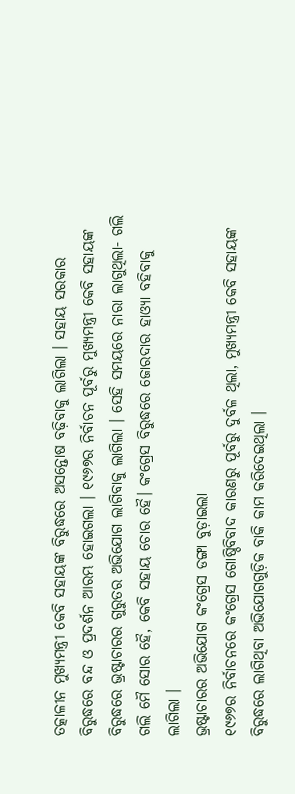ତତ୍କାଳୀନ ମୁଖ୍ୟମନ୍ତ୍ରୀ କେବି ସହାୟଙ୍କ ବିରୁଦ୍ଧରେ ଅସନ୍ତୋଷ ବଢ଼ିବାକୁ ଲାଗିଲା । ସହାୟ ସରକାର ବିରୁଦ୍ଧରେ ବନ୍ଦ ଓ ପ୍ରଦର୍ଶନ ଆରମ୍ଭ ହୋଇଗଲା । ୧୯୬୭ର ନିର୍ବାଚନ ପୂର୍ବରୁ ମୁଖ୍ୟମନ୍ତ୍ରୀ କେବି ସହାୟଙ୍କ ବିରୁଦ୍ଧରେ ଭ୍ରଷ୍ଟାଚାରର ଗୁରୁତର ଅଭିଯୋଗ ଲାଗିବାକୁ ଲାଗିଲା । ସେହି ସମୟରେ ନାରା ଲାଗୁଥିଲା- ଗଲି ଗଲି ମୈ ସୋର ହୈ, କେବି ସହାୟ ଚୋର ହୈ। କଂଗ୍ରେସ ବିରୁଦ୍ଧରେ ଜୋରଦାର ହାଓ୍ୟା ବହିବାକୁ ଲାଗିଲା ।
ଭ୍ରଷ୍ଟାଚାରର ଅଭିଯୋଗ କଂଗ୍ରେସ ଡଙ୍ଗା ବୁଡ଼ାଇଲା
୧୯୬୭ର ନିର୍ବାଚନରେ କଂଗ୍ରେସ ଗୋଷ୍ଠିବିବାଦ କାରଣରୁ ପୂର୍ବରୁ ଦୁର୍ବଳ ଥିଲା, ମୁଖ୍ୟମନ୍ତ୍ରୀ କେବି ସହାୟଙ୍କ ବିରୁଦ୍ଧରେ ଲାଗିଥିବା ଅଭିଯୋଗଗୁଡ଼ିକ ବାକି କାମ କରିଦେଇଥିଲା ।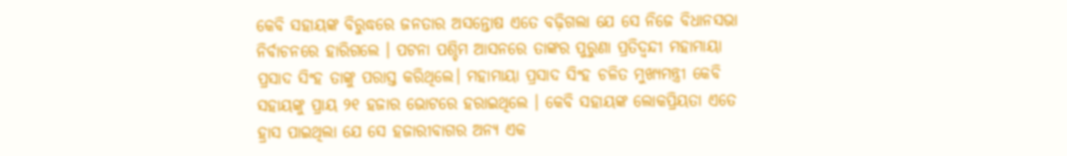କେବି ସହାୟଙ୍କ ବିରୁଦ୍ଧରେ ଜନତାର ଅସନ୍ତୋଷ ଏତେ ବଢ଼ିଗଲା ଯେ ସେ ନିଜେ ବିଧାନସଭା ନିର୍ବାଚନରେ ହାରିଗଲେ । ପଟନା ପଶ୍ଚିମ ଆସନରେ ତାଙ୍କର ପୁରୁଣା ପ୍ରତିଦ୍ୱନ୍ଦୀ ମହାମାୟା ପ୍ରସାଦ ସିଂହ ତାଙ୍କୁ ପରାସ୍ତ କରିଥିଲେ। ମହାମାୟା ପ୍ରସାଦ ସିଂହ ଚଳିତ ମୁଖ୍ୟମନ୍ତ୍ରୀ କେବି ସହାୟଙ୍କୁ ପ୍ରାୟ ୨୧ ହଜାର ଭୋଟରେ ହରାଇଥିଲେ । କେବି ସହାୟଙ୍କ ଲୋକପ୍ରିୟତା ଏତେ ହ୍ରାସ ପାଇଥିଲା ଯେ ସେ ହଜାରୀବାଗର ଅନ୍ୟ ଏକ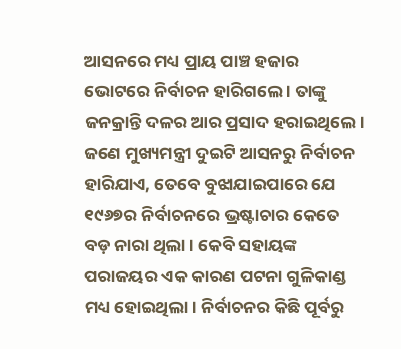ଆସନରେ ମଧ୍ୟ ପ୍ରାୟ ପାଞ୍ଚ ହଜାର ଭୋଟରେ ନିର୍ବାଚନ ହାରିଗଲେ । ତାଙ୍କୁ ଜନକ୍ରାନ୍ତି ଦଳର ଆର ପ୍ରସାଦ ହରାଇଥିଲେ। ଜଣେ ମୁଖ୍ୟମନ୍ତ୍ରୀ ଦୁଇଟି ଆସନରୁ ନିର୍ବାଚନ ହାରିଯାଏ, ତେବେ ବୁଝାଯାଇପାରେ ଯେ ୧୯୬୭ର ନିର୍ବାଚନରେ ଭ୍ରଷ୍ଟାଚାର କେତେ ବଡ଼ ନାରା ଥିଲା । କେବି ସହାୟଙ୍କ ପରାଜୟର ଏକ କାରଣ ପଟନା ଗୁଳିକାଣ୍ଡ ମଧ୍ୟ ହୋଇଥିଲା। ନିର୍ବାଚନର କିଛି ପୂର୍ବରୁ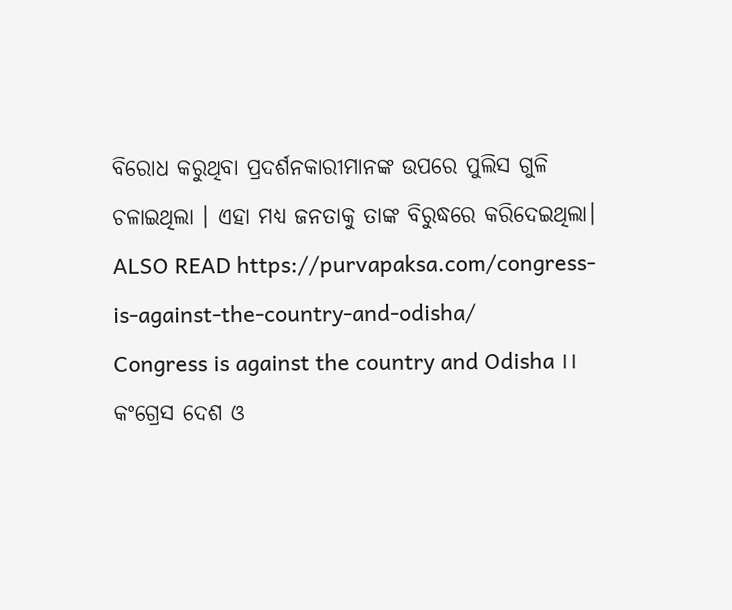ବିରୋଧ କରୁଥିବା ପ୍ରଦର୍ଶନକାରୀମାନଙ୍କ ଉପରେ ପୁଲିସ ଗୁଳି ଚଳାଇଥିଲା । ଏହା ମଧ୍ୟ ଜନତାକୁ ତାଙ୍କ ବିରୁଦ୍ଧରେ କରିଦେଇଥିଲା।
ALSO READ https://purvapaksa.com/congress-is-against-the-country-and-odisha/
Congress is against the country and Odisha ।। କଂଗ୍ରେସ ଦେଶ ଓ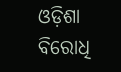ଓଡ଼ିଶା ବିରୋଧି